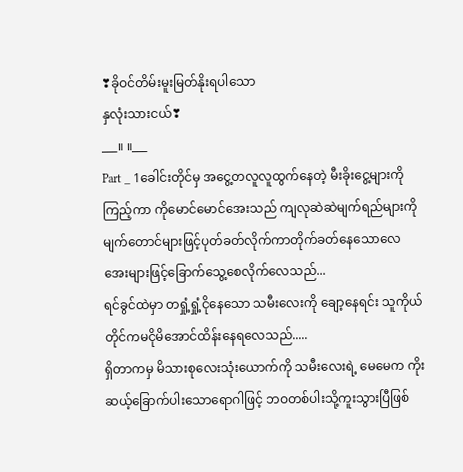❣ခိုဝင်တိမ်းမူးမြတ်နိုးရပါသော
နှလုံးသားငယ်❣
___။ ။___
Part _ 1ခေါင်းတိုင်မှ အငွေ့တလူလူထွက်နေတဲ့ မီးခိုးငွေ့များကိုကြည့်ကာ ကိုမောင်မောင်အေးသည် ကျလုဆဲဆဲမျက်ရည်များကို မျက်တောင်များဖြင့်ပုတ်ခတ်လိုက်ကာတိုက်ခတ်နေသောလေအေးများဖြင့်ခြောက်သွေ့စေလိုက်လေသည်...
ရင်ခွင်ထဲမှာ တရှုံ့ရှုံ့ငိုနေသော သမီးလေးကို ချော့နေရင်း သူကိုယ်တိုင်ကမငိုမိအောင်ထိန်းနေရလေသည်.....
ရှိတာကမှ မိသားစုလေးသုံးယောက်ကို သမီးလေးရဲ့ မေမေက ကိုးဆယ့်ခြောက်ပါးသောရောဂါဖြင့် ဘဝတစ်ပါးသို့ကူးသွားပြီဖြစ်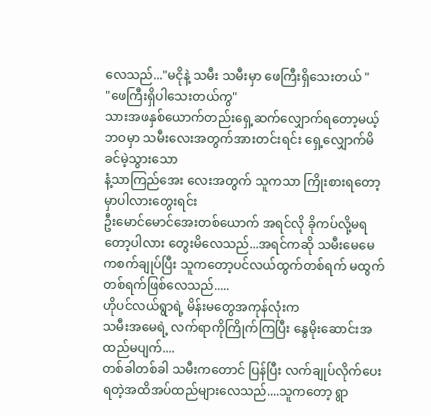လေသည်..."မငိုနဲ့ သမီး သမီးမှာ ဖေကြီးရှိသေးတယ် "
"ဖေကြီးရှိပါသေးတယ်ကွ"
သားအဖနှစ်ယောက်တည်းရှေ့ဆက်လျှောက်ရတော့မယ့်ဘဝမှာ သမီးလေးအတွက်အားတင်းရင်း ရှေ့လျှောက်မိခင်မဲ့သွားသော
နံ့သာကြည်အေး လေးအတွက် သူကသာ ကြိုးစားရတော့မှာပါလားတွေးရင်း
ဦးမောင်မောင်အေးတစ်ယောက် အရင်လို ခိုကပ်လို့မရတော့ပါလား တွေးမိလေသည်...အရင်ကဆို သမီးမေမေကစက်ချုပ်ပြီး သူကတော့ပင်လယ်ထွက်တစ်ရက် မထွက်တစ်ရက်ဖြစ်လေသည်.....
ဟိုပင်လယ်ရွာရဲ့ မိန်းမတွေအကုန်လုံးက
သမီးအမေရဲ့ လက်ရာကိုကြိုက်ကြပြီး နွေမိုးဆောင်းအထည်မပျက်....
တစ်ခါတစ်ခါ သမီးကတောင် ပြန်ပြီး လက်ချုပ်လိုက်ပေးရတဲ့အထိအပ်ထည်များလေသည်....သူကတော့ ရွာ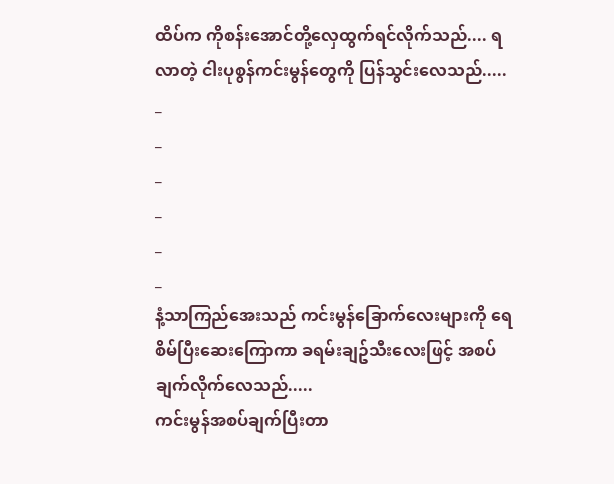ထိပ်က ကိုစန်းအောင်တို့လှေထွက်ရင်လိုက်သည်.... ရလာတဲ့ ငါးပုစွန်ကင်းမွန်တွေကို ပြန်သွင်းလေသည်.....
_
_
_
_
_
_
နံ့သာကြည်အေးသည် ကင်းမွန်ခြောက်လေးများကို ရေစိမ်ပြီးဆေးကြောကာ ခရမ်းချဥ်သီးလေးဖြင့် အစပ်ချက်လိုက်လေသည်.....
ကင်းမွန်အစပ်ချက်ပြီးတာ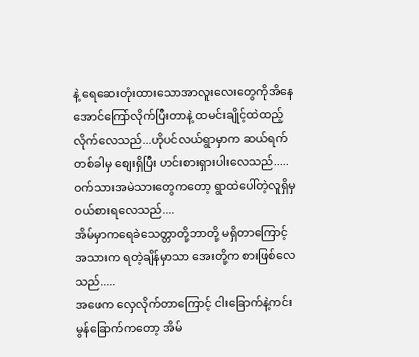နဲ့ ရေဆေးတုံးထားသောအာလူးလေးတွေကိုအိနေအောင်ကြော်လိုက်ပြီးတာနဲ့ ထမင်းချိုင့်ထဲထည့်လိုက်လေသည်...ဟိုပင်လယ်ရွာမှာက ဆယ်ရက်တစ်ခါမှ စျေးရှိပြီး ဟင်းစားရှားပါးလေသည်.....
ဝက်သားအမဲသားတွေကတော့ ရွာထဲပေါ်တဲ့လူရှိမှဝယ်စားရလေသည်....
အိမ်မှာကရေခဲသေတ္တာတို့ဘာတို့ မရှိတာကြောင့် အသားက ရတဲ့ချိန်မှာသာ အေးတို့က စားဖြစ်လေသည်.....
အဖေက လှေလိုက်တာကြောင့် ငါးခြောက်နဲ့ကင်းမွန်ခြောက်ကတော့ အိမ်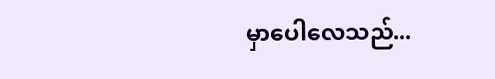မှာပေါလေသည်...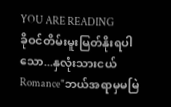YOU ARE READING
ခိုဝင်တိမ်းမူးမြတ်နိုးရပါသော...နှလုံးသားငယ်
Romance"ဘယ်အရာမှမမြဲ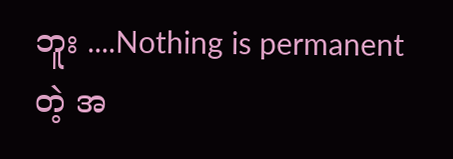ဘူး ....Nothing is permanentတဲ့ အ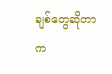ချစ်တွေဆိုတာက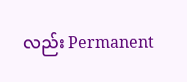လည်း Permanent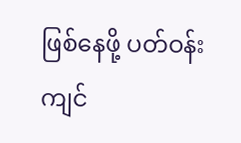ဖြစ်နေဖို့ ပတ်ဝန်းကျင်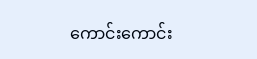ကောင်းကောင်း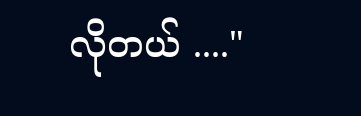လိုတယ် ...."